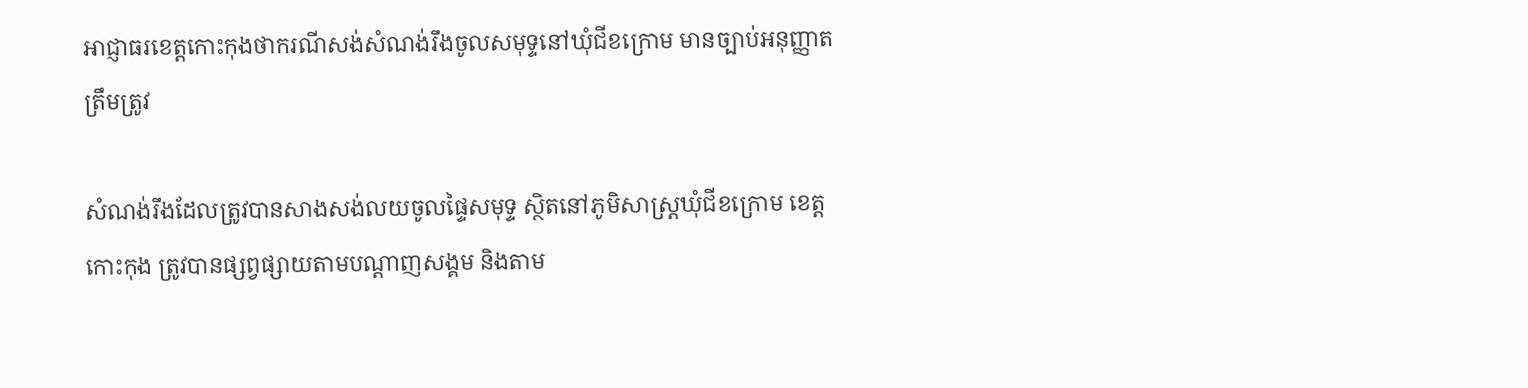អាជ្ញាធរខេត្តកោះកុងថាករណីសង់សំណង់រឹងចូលសមុទ្ទនៅឃុំជីខក្រោម មានច្បាប់អនុញ្ញាតត្រឹមត្រូវ

សំណង់រឹងដែលត្រូវបានសាងសង់លយចូលផ្ទៃសមុទ្ទ ស្ថិតនៅភូមិសាស្ត្រឃុំជីខក្រោម ខេត្តកោះកុង ត្រូវបានផ្សព្វផ្សាយតាមបណ្ដាញសង្គម និងតាម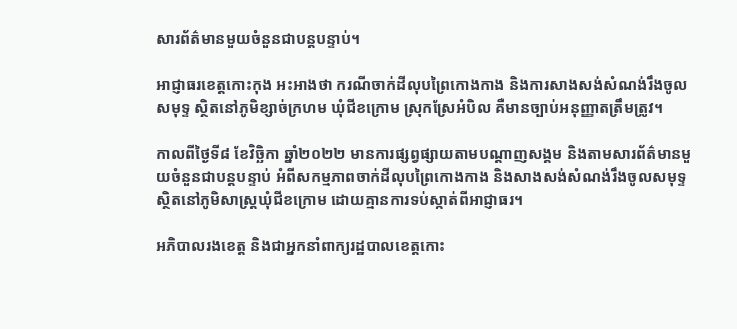សារព័ត៌មានមួយចំនួនជាបន្តបន្ទាប់។

អាជ្ញាធរខេត្តកោះកុង អះអាងថា ករណីចាក់ដីលុបព្រៃកោងកាង និងការសាងសង់សំណង់រឹងចូលសមុទ្ទ ស្ថិតនៅភូមិខ្សាច់ក្រហម ឃុំជីខក្រោម ស្រុកស្រែអំបិល គឺមានច្បាប់អនុញ្ញាតត្រឹមត្រូវ។

កាលពីថ្ងៃទី៨ ខែវិច្ឆិកា ឆ្នាំ២០២២ មានការផ្សព្វផ្សាយតាមបណ្ដាញសង្គម និងតាមសារព័ត៌មានមួយចំនួនជាបន្តបន្ទាប់ អំពីសកម្មភាពចាក់ដីលុបព្រៃកោងកាង និងសាងសង់សំណង់រឹងចូលសមុទ្ទ ស្ថិតនៅភូមិសាស្ត្រឃុំជីខក្រោម ដោយគ្មានការទប់ស្កាត់ពីអាជ្ញាធរ។

អភិបាលរងខេត្ត និងជាអ្នកនាំពាក្យរដ្ឋបាលខេត្តកោះ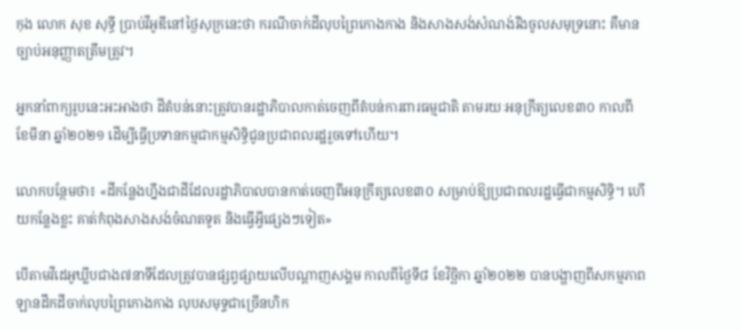កុង លោក សុខ សុទ្ធី ប្រាប់វីអូឌីនៅថ្ងៃសុក្រនេះថា ករណីចាក់ដីលុបព្រៃកោងកាង និងសាងសង់សំណង់រឹងចូលសមុទ្រនោះ គឺមានច្បាប់អនុញ្ញាតត្រឹមត្រូវ។

អ្នកនាំពាក្យរូបនេះអះអាងថា ដីតំបន់នោះត្រូវបានរដ្ឋាភិបាលកាត់ចេញពីតំបន់ការពារធម្មជាតិ តាមរយៈអនុក្រឹត្យលេខ៣០ កាលពីខែមីនា ឆ្នាំ២០២១ ដើម្បីធ្វើប្រទានកម្មជាកម្មសិទ្ធិជូនប្រជាពលរដ្ឋរួចទៅហើយ។

លោកបន្ថែមថា៖ «ដីកន្លែងហ្នឹងជាដីដែលរដ្ឋាភិបាលបានកាត់ចេញពីអនុក្រឹត្យលេខ៣០ សម្រាប់ឱ្យប្រជាពលរដ្ឋធ្វើជាកម្មសិទ្ធិ។ ហើយកន្លែងខ្លះ គាត់កំពុងសាងសង់ចំណតទូត និងធ្វើអ្វីផ្សេងៗទៀត»

បើតាមវីដេអូឃ្លីបជាង៧នាទីដែលត្រូវបានផ្សព្វផ្សាយលើបណ្ដាញសង្គម កាលពីថ្ងៃទី៨ ខែវិច្ឆិកា ឆ្នាំ២០២២ បានបង្ហាញពីសកម្មភាពឡានដឹកដីចាក់លុបព្រៃកោងកាង លុបសមុទ្ទជាច្រើនហិក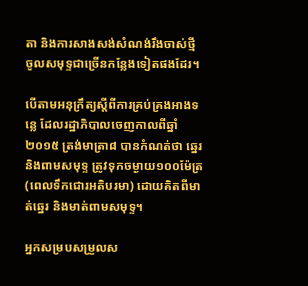តា និងការសាងសង់សំណង់រឹងចាស់ថ្មី ចូលសមុទ្ទជាច្រើនកន្លែងទៀតផងដែរ។

បើតាមអនុក្រឹត្យស្តីពីការគ្រប់គ្រងអាងទន្លេ ដែលរដ្ឋាភិបាលចេញកាលពីឆ្នាំ២០១៥ ត្រង់មាត្រា៨ បានកំណត់ថា ឆ្នេរនិងពាមសមុទ្ទ ត្រូវទុកចម្ងាយ១០០ម៉ែត្រ (ពេលទឹកជោរអតិបរមា) ដោយគិតពីមាត់ឆ្នេរ និងមាត់ពាមសមុទ្ទ។

អ្នកសម្របសម្រួលស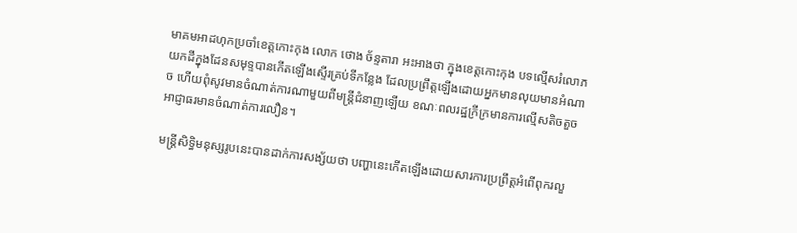មាគមអាដហុកប្រចាំខេត្តកោះកុង លោក ថោង ច័ន្ទតារា អះអាងថា ក្នុងខេត្តកោះកុង បទល្មើសរំលោភយកដីក្នុងដែនសមុទ្ទបានកើតឡើងស្ទើរគ្រប់ទីកន្លែង ដែលប្រព្រឹត្តឡើងដោយអ្នកមានលុយមានអំណាច ហើយពុំសូវមានចំណាត់ការណាមួយពីមន្ត្រីជំនាញឡើយ ខណៈពលរដ្ឋក្រីក្រមានការល្មើសតិចតួច អាជ្ញាធរមានចំណាត់ការលឿន។

មន្ត្រីសិទ្ធិមនុស្សរូបនេះបានដាក់ការសង្ស័យថា បញ្ហានេះកើតឡើងដោយសារការប្រព្រឹត្តអំពើពុករលួ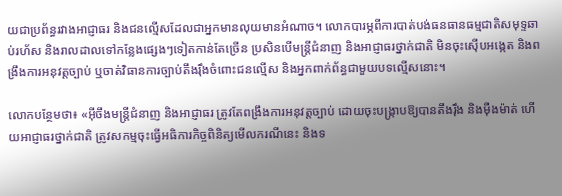យជាប្រព័ន្ធរវាងអាជ្ញាធរ និងជនល្មើសដែលជាអ្នកមានលុយមានអំណាច។ លោកបារម្ភពីការបាត់បង់ធនធានធម្មជាតិសមុទ្ទឆាប់រហ័ស និងរាលដាលទៅកន្លែងផ្សេងៗទៀតកាន់តែច្រើន ប្រសិនបើមន្ត្រីជំនាញ និងអាជ្ញាធរថ្នាក់ជាតិ មិនចុះស៊ើបអង្កេត និងពង្រឹងការអនុវត្តច្បាប់ ឬចាត់វិធានការច្បាប់តឹងរ៉ឹងចំពោះជនល្មើស និងអ្នកពាក់ព័ន្ធជាមួយបទល្មើសនោះ។

លោកបន្ថែមថា៖ «អ៊ីចឹងមន្ត្រីជំនាញ និងអាជ្ញាធរ ត្រូវតែពង្រឹងការអនុវត្តច្បាប់ ដោយចុះបង្ក្រាបឱ្យបានតឹងរ៉ឹង និងម៉ឺងម៉ាត់ ហើយអាជ្ញាធរថ្នាក់ជាតិ ត្រូវសកម្មចុះធ្វើអធិការកិច្ចពិនិត្យមើលករណីនេះ និងទ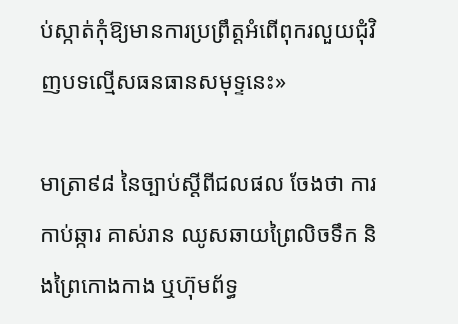ប់ស្កាត់កុំឱ្យមានការប្រព្រឹត្តអំពើពុករលួយជុំវិញបទល្មើសធនធានសមុទ្ទនេះ»

មាត្រា៩៨ នៃច្បាប់ស្ដីពីជលផល ចែងថា ការកាប់ឆ្ការ គាស់រាន ឈូសឆាយព្រៃលិចទឹក និងព្រៃកោងកាង ឬហ៊ុមព័ទ្ធ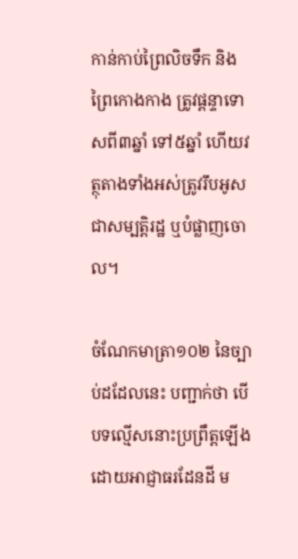កាន់កាប់ព្រៃលិចទឹក និងព្រៃកោងកាង ត្រូវផ្ដន្ទាទោសពី៣ឆ្នាំ ទៅ៥ឆ្នាំ ហើយវត្ថុតាងទាំងអស់ត្រូវរឹបអូសជាសម្បត្តិរដ្ឋ ឬបំផ្លាញចោល។

ចំណែកមាត្រា១០២ នៃច្បាប់ដដែលនេះ បញ្ជាក់ថា បើបទល្មើសនោះប្រព្រឹត្តឡើងដោយអាជ្ញាធរដែនដី ម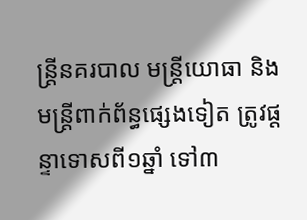ន្ត្រីនគរបាល មន្ត្រីយោធា និងមន្ត្រីពាក់ព័ន្ធផ្សេងទៀត ត្រូវផ្ដន្ទាទោសពី១ឆ្នាំ ទៅ៣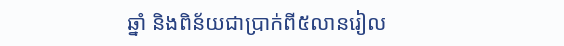ឆ្នាំ និងពិន័យជាប្រាក់ពី៥លានរៀល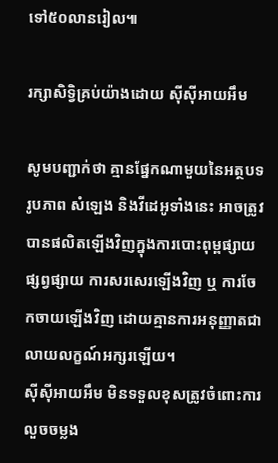ទៅ៥០លានរៀល៕

រក្សាសិទ្វិគ្រប់យ៉ាងដោយ ស៊ីស៊ីអាយអឹម

សូមបញ្ជាក់ថា គ្មានផ្នែកណាមួយនៃអត្ថបទ រូបភាព សំឡេង និងវីដេអូទាំងនេះ អាចត្រូវបានផលិតឡើងវិញក្នុងការបោះពុម្ពផ្សាយ ផ្សព្វផ្សាយ ការសរសេរឡើងវិញ ឬ ការចែកចាយឡើងវិញ ដោយគ្មានការអនុញ្ញាតជាលាយលក្ខណ៍អក្សរឡើយ។
ស៊ីស៊ីអាយអឹម មិនទទួលខុសត្រូវចំពោះការលួចចម្លង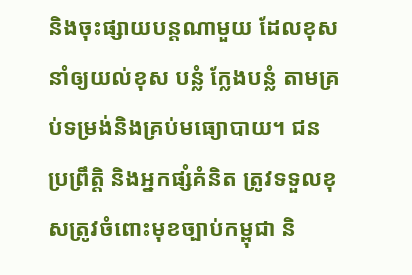និងចុះផ្សាយបន្តណាមួយ ដែលខុស នាំឲ្យយល់ខុស បន្លំ ក្លែងបន្លំ តាមគ្រប់ទម្រង់និងគ្រប់មធ្យោបាយ។ ជនប្រព្រឹត្តិ និងអ្នកផ្សំគំនិត ត្រូវទទួលខុសត្រូវចំពោះមុខច្បាប់កម្ពុជា និ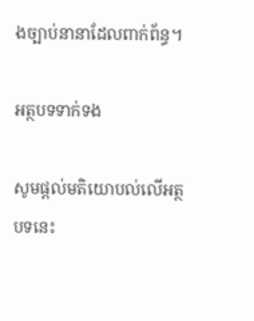ងច្បាប់នានាដែលពាក់ព័ន្ធ។

អត្ថបទទាក់ទង

សូមផ្ដល់មតិយោបល់លើអត្ថបទនេះ